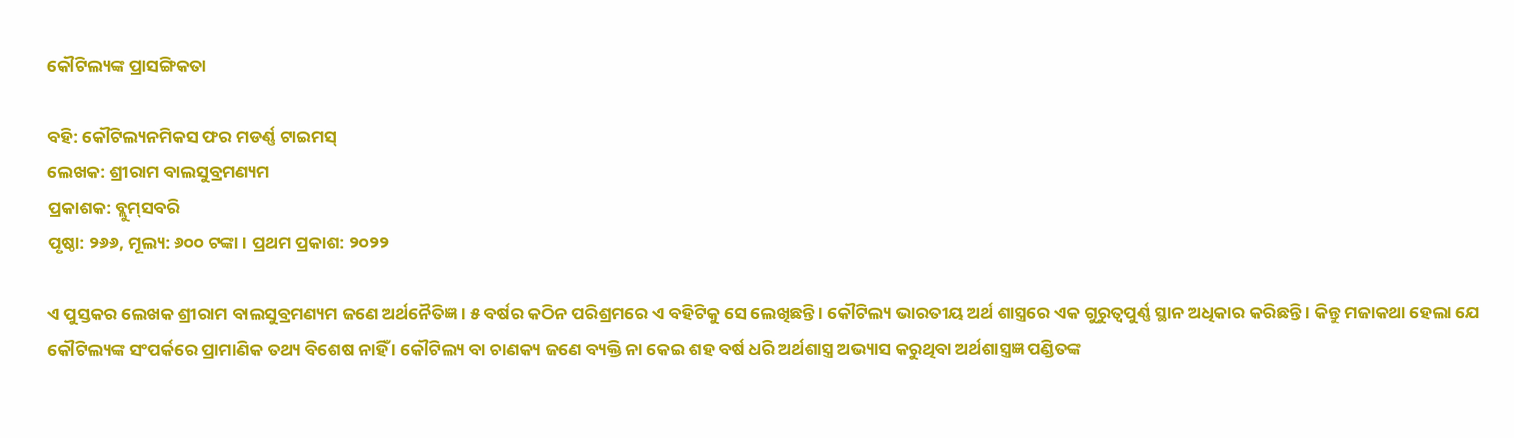କୌଟିଲ୍ୟଙ୍କ ପ୍ରାସଙ୍ଗିକତା

ବହି: କୌଟିଲ୍ୟନମିକସ ଫର ମଡର୍ଣ୍ଣ ଟାଇମସ୍‍
ଲେଖକ: ଶ୍ରୀରାମ ବାଲସୁବ୍ରମଣ୍ୟମ
ପ୍ରକାଶକ: ବ୍ଲୁମ୍‍ସବରି
ପୃଷ୍ଠା: ୨୬୬, ମୂଲ୍ୟ: ୬୦୦ ଟଙ୍କା । ପ୍ରଥମ ପ୍ରକାଶ: ୨୦୨୨

ଏ ପୁସ୍ତକର ଲେଖକ ଶ୍ରୀରାମ ବାଲସୁବ୍ରମଣ୍ୟମ ଜଣେ ଅର୍ଥନୈତିଜ୍ଞ । ୫ ବର୍ଷର କଠିନ ପରିଶ୍ରମରେ ଏ ବହିଟିକୁ ସେ ଲେଖିଛନ୍ତି । କୌଟିଲ୍ୟ ଭାରତୀୟ ଅର୍ଥ ଶାସ୍ତ୍ରରେ ଏକ ଗୁରୁତ୍ୱପୁର୍ଣ୍ଣ ସ୍ଥାନ ଅଧିକାର କରିଛନ୍ତି । କିନ୍ତୁ ମଜାକଥା ହେଲା ଯେ କୌଟିଲ୍ୟଙ୍କ ସଂପର୍କରେ ପ୍ରାମାଣିକ ତଥ୍ୟ ବିଶେଷ ନାହିଁ । କୌଟିଲ୍ୟ ବା ଚାଣକ୍ୟ ଜଣେ ବ୍ୟକ୍ତି ନା କେଇ ଶହ ବର୍ଷ ଧରି ଅର୍ଥଶାସ୍ତ୍ର ଅଭ୍ୟାସ କରୁଥିବା ଅର୍ଥଶାସ୍ତ୍ରଜ୍ଞ ପଣ୍ଡିତଙ୍କ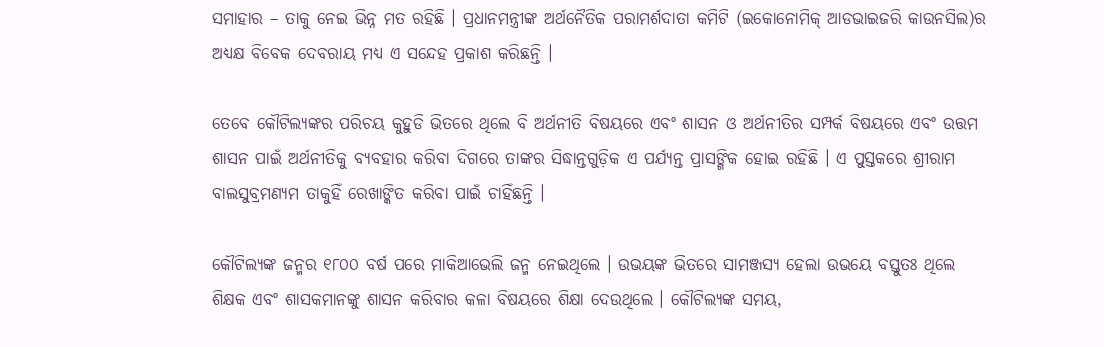ସମାହାର – ତାକୁ ନେଇ ଭିନ୍ନ ମତ ରହିଛି । ପ୍ରଧାନମନ୍ତ୍ରୀଙ୍କ ଅର୍ଥନୈତିକ ପରାମର୍ଶଦାତା କମିଟି (ଇକୋନୋମିକ୍‍ ଆଡଭାଇଜରି କାଉନସିଲ)ର ଅଧ୍ୟକ୍ଷ ବିବେକ ଦେବରାୟ ମଧ୍ୟ ଏ ସନ୍ଦେହ ପ୍ରକାଶ କରିଛନ୍ତି ।

ତେବେ କୌଟିଲ୍ୟଙ୍କର ପରିଚୟ କୁହୁଡି ଭିତରେ ଥିଲେ ବି ଅର୍ଥନୀତି ବିଷୟରେ ଏବଂ ଶାସନ ଓ ଅର୍ଥନୀତିର ସମ୍ପର୍କ ବିଷୟରେ ଏବଂ ଉତ୍ତମ ଶାସନ ପାଇଁ ଅର୍ଥନୀତିକୁ ବ୍ୟବହାର କରିବା ଦିଗରେ ତାଙ୍କର ସିଦ୍ଧାନ୍ତଗୁଡ଼ିକ ଏ ପର୍ଯ୍ୟନ୍ତ ପ୍ରାସଙ୍ଗିକ ହୋଇ ରହିଛି । ଏ ପୁସ୍ତକରେ ଶ୍ରୀରାମ ବାଲସୁବ୍ରମଣ୍ୟମ ତାକୁହିଁ ରେଖାଙ୍କିତ କରିବା ପାଇଁ ଚାହିଁଛନ୍ତି ।

କୌଟିଲ୍ୟଙ୍କ ଜନ୍ମର ୧୮୦୦ ବର୍ଷ ପରେ ମାକିଆଭେଲି ଜନ୍ମ ନେଇଥିଲେ । ଉଭୟଙ୍କ ଭିତରେ ସାମଞ୍ଜସ୍ୟ ହେଲା ଉଭୟେ ବସ୍ତୁତଃ ଥିଲେ ଶିକ୍ଷକ ଏବଂ ଶାସକମାନଙ୍କୁ ଶାସନ କରିବାର କଳା ବିଷୟରେ ଶିକ୍ଷା ଦେଉଥିଲେ । କୌଟିଲ୍ୟଙ୍କ ସମୟ,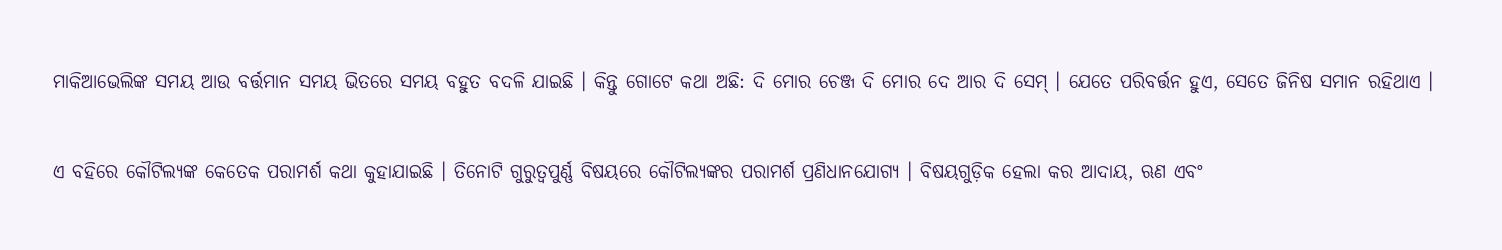ମାକିଆଭେଲିଙ୍କ ସମୟ ଆଉ ବର୍ତ୍ତମାନ ସମୟ ଭିତରେ ସମୟ ବହୁତ ବଦଳି ଯାଇଛି । କିନ୍ତୁ ଗୋଟେ କଥା ଅଛି: ଦି ମୋର ଚେଞ୍ଜ ଦି ମୋର ଦେ ଆର ଦି ସେମ୍‍ । ଯେତେ ପରିବର୍ତ୍ତନ ହୁଏ, ସେତେ ଜିନିଷ ସମାନ ରହିଥାଏ ।

ଏ ବହିରେ କୌଟିଲ୍ୟଙ୍କ କେତେକ ପରାମର୍ଶ କଥା କୁହାଯାଇଛି । ତିନୋଟି ଗୁରୁତ୍ୱପୁର୍ଣ୍ଣ ବିଷୟରେ କୌଟିଲ୍ୟଙ୍କର ପରାମର୍ଶ ପ୍ରଣିଧାନଯୋଗ୍ୟ । ବିଷୟଗୁଡ଼ିକ ହେଲା କର ଆଦାୟ, ଋଣ ଏବଂ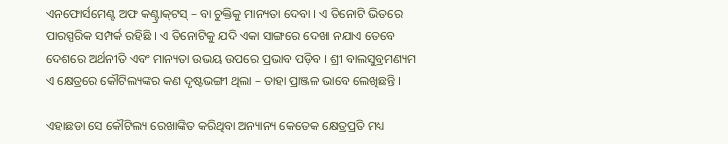ଏନଫୋର୍ସମେଣ୍ଟ ଅଫ କଣ୍ଟ୍ରାକ୍‍ଟସ୍‍ – ବା ଚୁକ୍ତିକୁ ମାନ୍ୟତା ଦେବା । ଏ ତିନୋଟି ଭିତରେ ପାରସ୍ପରିକ ସମ୍ପର୍କ ରହିଛି । ଏ ତିନୋଟିକୁ ଯଦି ଏକା ସାଙ୍ଗରେ ଦେଖା ନଯାଏ ତେବେ ଦେଶରେ ଅର୍ଥନୀତି ଏବଂ ମାନ୍ୟତା ଉଭୟ ଉପରେ ପ୍ରଭାବ ପଡ଼ିବ । ଶ୍ରୀ ବାଲସୁବ୍ରମଣ୍ୟମ ଏ କ୍ଷେତ୍ରରେ କୌଟିଲ୍ୟଙ୍କର କଣ ଦୃଷ୍ଟଭଙ୍ଗୀ ଥିଲା – ତାହା ପ୍ରାଞ୍ଜଳ ଭାବେ ଲେଖିଛନ୍ତି ।

ଏହାଛଡା ସେ କୌଟିଲ୍ୟ ରେଖାଙ୍କିତ କରିଥିବା ଅନ୍ୟାନ୍ୟ କେତେକ କ୍ଷେତ୍ରପ୍ରତି ମଧ୍ୟ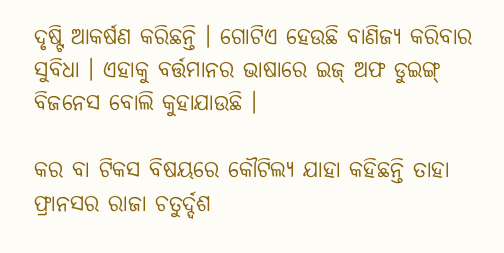ଦୃଷ୍ଟି ଆକର୍ଷଣ କରିଛନ୍ତି । ଗୋଟିଏ ହେଉଛି ବାଣିଜ୍ୟ କରିବାର ସୁବିଧା । ଏହାକୁ ବର୍ତ୍ତମାନର ଭାଷାରେ ଇଜ୍‍ ଅଫ ଡୁଇଙ୍ଗ୍‍ ବିଜନେସ ବୋଲି କୁହାଯାଉଛି ।

କର ବା ଟିକସ ବିଷୟରେ କୌଟିଲ୍ୟ ଯାହା କହିଛନ୍ତି ତାହା ଫ୍ରାନସର ରାଜା ଚତୁର୍ଦ୍ଦଶ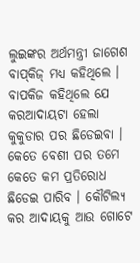ଲୁଇଙ୍କର ଅର୍ଥମନ୍ତ୍ରୀ ଜାଗେଶ ବାପ୍‍କିଜ୍‍ ମଧ୍ୟ କହିଥିଲେ । ବାପକିଜ କହିଥିଲେ ଯେ କରଆଦାୟଟା ହେଲା କୁକୁଡାର ପର ଛିଡେଇବା । କେତେ ବେଶୀ ପର ତମେ କେତେ କମ ପ୍ରତିରୋଧ ଛିଡେଇ ପାରିବ । କୌଟିଲ୍ୟ କର ଆଦାୟକୁ ଆଉ ଗୋଟେ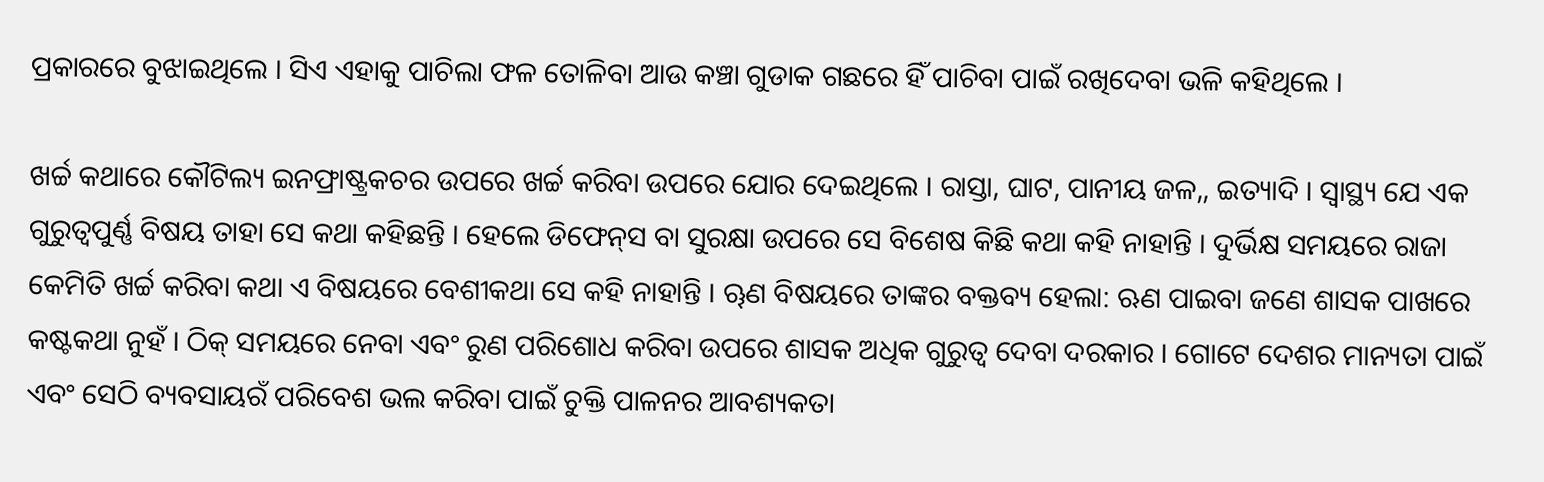ପ୍ରକାରରେ ବୁଝାଇଥିଲେ । ସିଏ ଏହାକୁ ପାଚିଲା ଫଳ ତୋଳିବା ଆଉ କଞ୍ଚା ଗୁଡାକ ଗଛରେ ହିଁ ପାଚିବା ପାଇଁ ରଖିଦେବା ଭଳି କହିଥିଲେ ।

ଖର୍ଚ୍ଚ କଥାରେ କୌଟିଲ୍ୟ ଇନଫ୍ରାଷ୍ଟ୍ରକଚର ଉପରେ ଖର୍ଚ୍ଚ କରିବା ଉପରେ ଯୋର ଦେଇଥିଲେ । ରାସ୍ତା, ଘାଟ, ପାନୀୟ ଜଳ,, ଇତ୍ୟାଦି । ସ୍ୱାସ୍ଥ୍ୟ ଯେ ଏକ ଗୁରୁତ୍ୱପୁର୍ଣ୍ଣ ବିଷୟ ତାହା ସେ କଥା କହିଛନ୍ତି । ହେଲେ ଡିଫେନ୍‍ସ ବା ସୁରକ୍ଷା ଉପରେ ସେ ବିଶେଷ କିଛି କଥା କହି ନାହାନ୍ତି । ଦୁର୍ଭିକ୍ଷ ସମୟରେ ରାଜା କେମିତି ଖର୍ଚ୍ଚ କରିବା କଥା ଏ ବିଷୟରେ ବେଶୀକଥା ସେ କହି ନାହାନ୍ତି । ୠଣ ବିଷୟରେ ତାଙ୍କର ବକ୍ତବ୍ୟ ହେଲା: ଋଣ ପାଇବା ଜଣେ ଶାସକ ପାଖରେ କଷ୍ଟକଥା ନୁହଁ । ଠିକ୍‍ ସମୟରେ ନେବା ଏବଂ ରୁଣ ପରିଶୋଧ କରିବା ଉପରେ ଶାସକ ଅଧିକ ଗୁରୁତ୍ୱ ଦେବା ଦରକାର । ଗୋଟେ ଦେଶର ମାନ୍ୟତା ପାଇଁ ଏବଂ ସେଠି ବ୍ୟବସାୟରଁ ପରିବେଶ ଭଲ କରିବା ପାଇଁ ଚୁକ୍ତି ପାଳନର ଆବଶ୍ୟକତା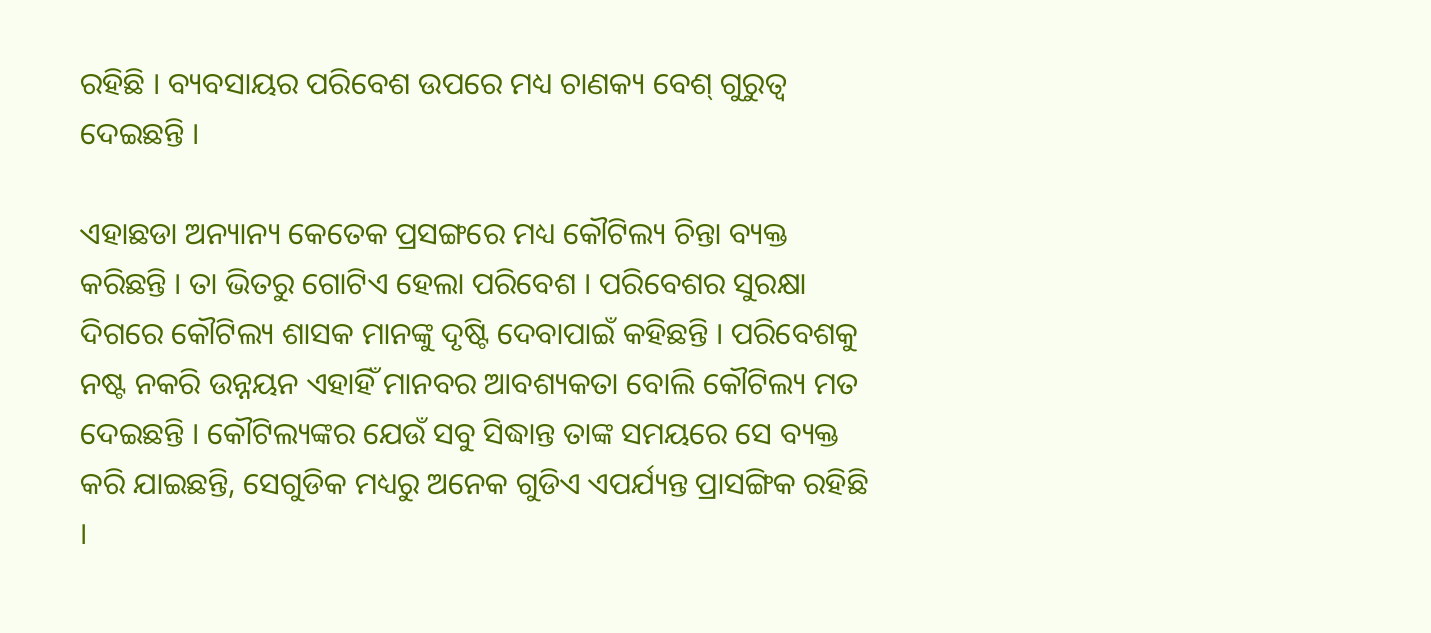ରହିଛି । ବ୍ୟବସାୟର ପରିବେଶ ଉପରେ ମଧ୍ୟ ଚାଣକ୍ୟ ବେଶ୍‍ ଗୁରୁତ୍ୱ ଦେଇଛନ୍ତି ।

ଏହାଛଡା ଅନ୍ୟାନ୍ୟ କେତେକ ପ୍ରସଙ୍ଗରେ ମଧ୍ୟ କୌଟିଲ୍ୟ ଚିନ୍ତା ବ୍ୟକ୍ତ କରିଛନ୍ତି । ତା ଭିତରୁ ଗୋଟିଏ ହେଲା ପରିବେଶ । ପରିବେଶର ସୁରକ୍ଷା ଦିଗରେ କୌଟିଲ୍ୟ ଶାସକ ମାନଙ୍କୁ ଦୃଷ୍ଟି ଦେବାପାଇଁ କହିଛନ୍ତି । ପରିବେଶକୁ ନଷ୍ଟ ନକରି ଉନ୍ନୟନ ଏହାହିଁ ମାନବର ଆବଶ୍ୟକତା ବୋଲି କୌଟିଲ୍ୟ ମତ ଦେଇଛନ୍ତି । କୌଟିଲ୍ୟଙ୍କର ଯେଉଁ ସବୁ ସିଦ୍ଧାନ୍ତ ତାଙ୍କ ସମୟରେ ସେ ବ୍ୟକ୍ତ କରି ଯାଇଛନ୍ତି, ସେଗୁଡିକ ମଧ୍ୟରୁ ଅନେକ ଗୁଡିଏ ଏପର୍ଯ୍ୟନ୍ତ ପ୍ରାସଙ୍ଗିକ ରହିଛି ।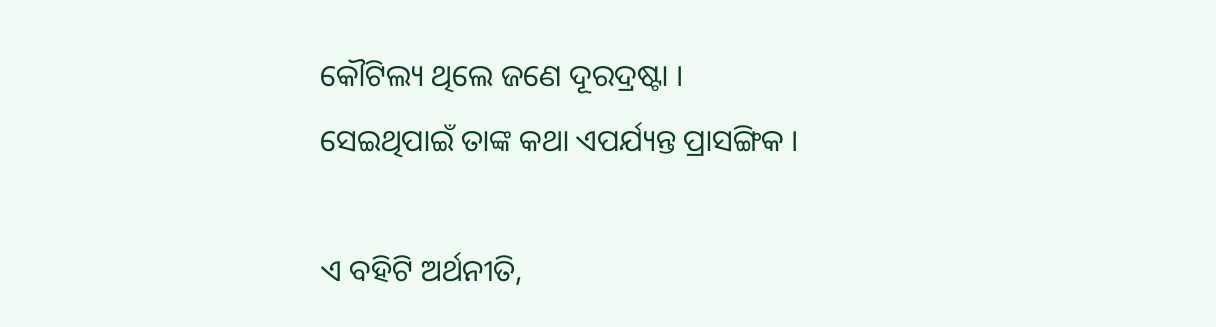କୌଟିଲ୍ୟ ଥିଲେ ଜଣେ ଦୂରଦ୍ରଷ୍ଟା । ସେଇଥିପାଇଁ ତାଙ୍କ କଥା ଏପର୍ଯ୍ୟନ୍ତ ପ୍ରାସଙ୍ଗିକ ।

ଏ ବହିଟି ଅର୍ଥନୀତି,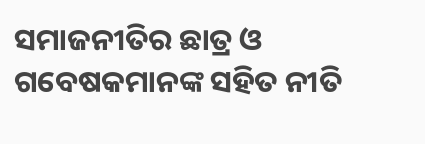ସମାଜନୀତିର ଛାତ୍ର ଓ ଗବେଷକମାନଙ୍କ ସହିତ ନୀତି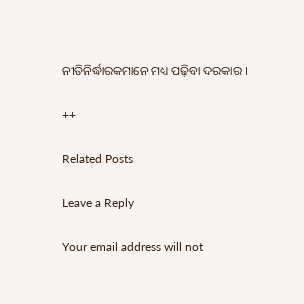ନୀତିନିର୍ଦ୍ଧାରକମାନେ ମଧ୍ୟ ପଢ଼ିବା ଦରକାର ।

++

Related Posts

Leave a Reply

Your email address will not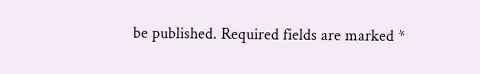be published. Required fields are marked *